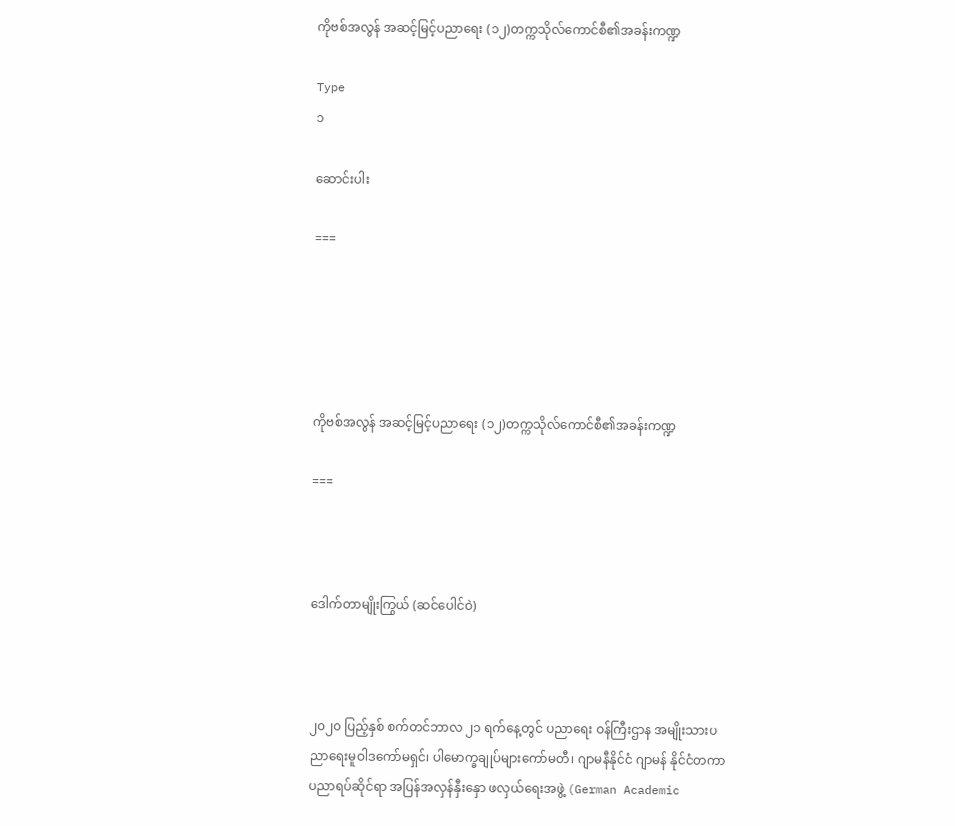ကိုဗစ်အလွန် အဆင့်မြင့်ပညာရေး (၁၂)တက္ကသိုလ်ကောင်စီ၏အခန်းကဏ္ဍ

Type
၁

ဆောင်းပါး

===





ကိုဗစ်အလွန် အဆင့်မြင့်ပညာရေး (၁၂)တက္ကသိုလ်ကောင်စီ၏အခန်းကဏ္ဍ

===



ဒေါက်တာမျိုးကြွယ် (ဆင်ပေါင်ဝဲ)



၂၀၂၀ ပြည့်နှစ် စက်တင်ဘာလ ၂၁ ရက်နေ့တွင် ပညာရေး ဝန်ကြီးဌာန အမျိုးသားပညာရေးမူဝါဒကော်မရှင်၊ ပါမောက္ခချုပ်များကော်မတီ၊ ဂျာမနီနိုင်ငံ ဂျာမန် နိုင်ငံတကာ ပညာရပ်ဆိုင်ရာ အပြန်အလှန်နှီးနှော ဖလှယ်ရေးအဖွဲ့ (German Academic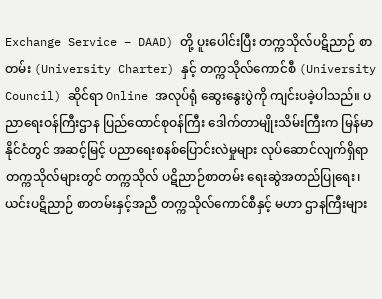Exchange Service – DAAD) တို့ ပူးပေါင်းပြီး တက္ကသိုလ်ပဋိညာဉ် စာတမ်း (University Charter) နှင့် တက္ကသိုလ်ကောင်စီ (University Council) ဆိုင်ရာ Online အလုပ်ရုံ ဆွေးနွေးပွဲကို ကျင်းပခဲ့ပါသည်။ ပညာရေးဝန်ကြီးဌာန ပြည်ထောင်စုဝန်ကြီး ဒေါက်တာမျိုးသိမ်းကြီးက မြန်မာနိုင်ငံတွင် အဆင့်မြင့် ပညာရေးစနစ်ပြောင်းလဲမှုများ လုပ်ဆောင်လျက်ရှိရာ တက္ကသိုလ်များတွင် တက္ကသိုလ် ပဋိညာဉ်စာတမ်း ရေးဆွဲအတည်ပြုရေး၊ ယင်းပဋိညာဉ် စာတမ်းနှင့်အညီ တက္ကသိုလ်ကောင်စီနှင့် မဟာ ဌာနကြီးများ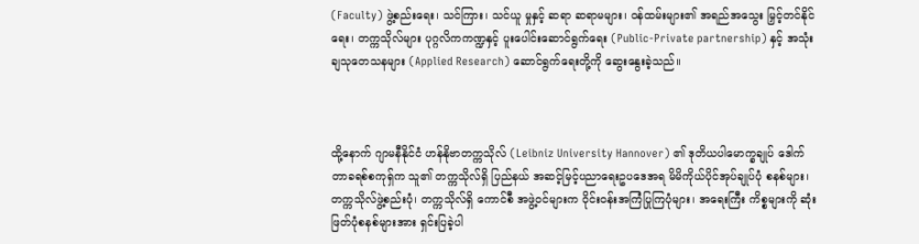(Faculty) ဖွဲ့စည်းရေး၊ သင်ကြား၊ သင်ယူ မှုနှင့် ဆရာ ဆရာမများ၊ ဝန်ထမ်းများ၏ အရည်အသွေး မြှင့်တင်နိုင်ရေး၊ တက္ကသိုလ်များ ပုဂ္ဂလိကကဏ္ဍနှင့် ပူးပေါင်းဆောင်ရွက်ရေး (Public-Private partnership) နှင့် အသုံးချသုတေသနများ (Applied Research) ဆောင်ရွက်ရေးတို့ကို ဆွေးနွေးခဲ့သည်။



ထို့နောက် ဂျာမနီနိုင်ငံ ဟန်နိုဗာတက္ကသိုလ် (Leibniz University Hannover) ၏ ဒုတိယပါမောက္ခချုပ် ဒေါက်တာခရစ်စကုရှ်က သူ၏ တက္ကသိုလ်ရှိ ပြည်နယ် အဆင့်မြင့်ပညာရေးဥပဒေအရ မိမိကိုယ်ပိုင်အုပ်ချုပ်ပုံ စနစ်များ၊ တက္ကသိုလ်ဖွဲ့စည်းပုံ၊ တက္ကသိုလ်ရှိ ကောင်စီ အဖွဲ့ဝင်များက ဝိုင်းဝန်းအကြံပြုကြပုံများ၊ အရေးကြီး ကိစ္စများကို ဆုံးဖြတ်ပုံစနစ်များအား ရှင်းပြခဲ့ပါ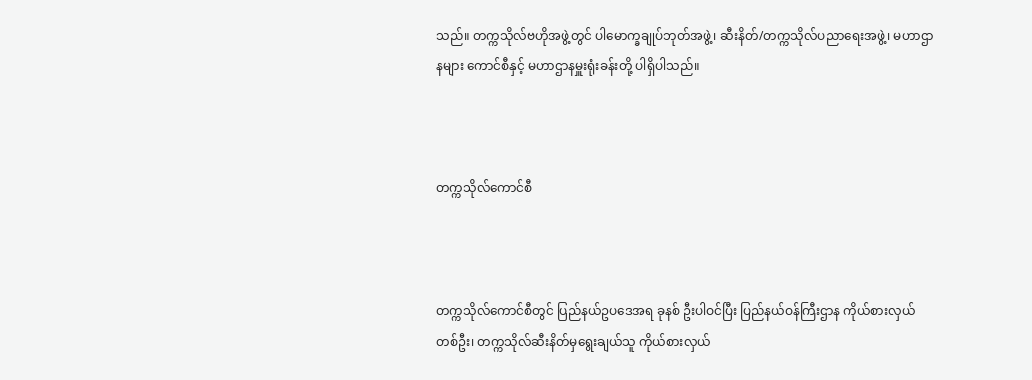သည်။ တက္ကသိုလ်ဗဟိုအဖွဲ့တွင် ပါမောက္ခချုပ်ဘုတ်အဖွဲ့၊ ဆီးနိတ်/တက္ကသိုလ်ပညာရေးအဖွဲ့၊ မဟာဌာနများ ကောင်စီနှင့် မဟာဌာနမှူးရုံးခန်းတို့ ပါရှိပါသည်။



တက္ကသိုလ်ကောင်စီ



တက္ကသိုလ်ကောင်စီတွင် ပြည်နယ်ဥပဒေအရ ခုနစ် ဦးပါဝင်ပြီး ပြည်နယ်ဝန်ကြီးဌာန ကိုယ်စားလှယ်တစ်ဦး၊ တက္ကသိုလ်ဆီးနိတ်မှရွေးချယ်သူ ကိုယ်စားလှယ်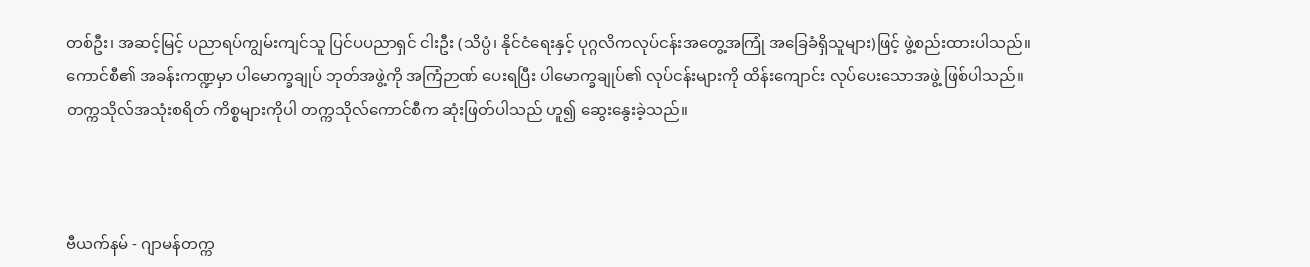တစ်ဦး၊ အဆင့်မြင့် ပညာရပ်ကျွမ်းကျင်သူ ပြင်ပပညာရှင် ငါးဦး (သိပ္ပံ၊ နိုင်ငံရေးနှင့် ပုဂ္ဂလိကလုပ်ငန်းအတွေ့အကြုံ အခြေခံရှိသူများ)ဖြင့် ဖွဲ့စည်းထားပါသည်။ ကောင်စီ၏ အခန်းကဏ္ဍမှာ ပါမောက္ခချုပ် ဘုတ်အဖွဲ့ကို အကြံဉာဏ် ပေးရပြီး ပါမောက္ခချုပ်၏ လုပ်ငန်းများကို ထိန်းကျောင်း လုပ်ပေးသောအဖွဲ့ ဖြစ်ပါသည်။ တက္ကသိုလ်အသုံးစရိတ် ကိစ္စများကိုပါ တက္ကသိုလ်ကောင်စီက ဆုံးဖြတ်ပါသည် ဟူ၍ ဆွေးနွေးခဲ့သည်။



ဗီယက်နမ် - ဂျာမန်တက္က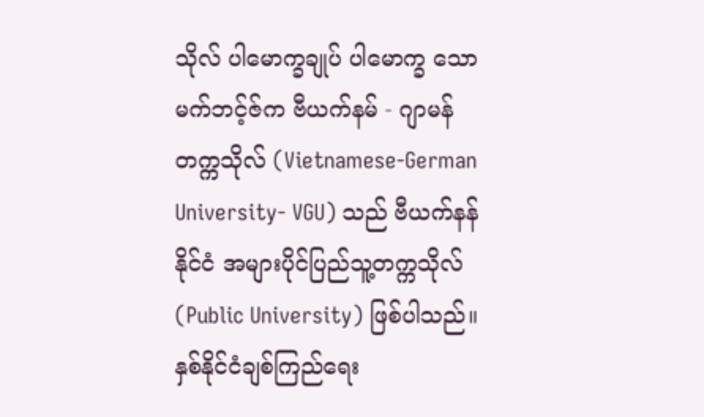သိုလ် ပါမောက္ခချုပ် ပါမောက္ခ သောမက်ဘင့်ဇ်က ဗီယက်နမ် - ဂျာမန် တက္ကသိုလ် (Vietnamese-German University- VGU) သည် ဗီယက်နန်နိုင်ငံ အများပိုင်ပြည်သူ့တက္ကသိုလ် (Public University) ဖြစ်ပါသည်။ နှစ်နိုင်ငံချစ်ကြည်ရေး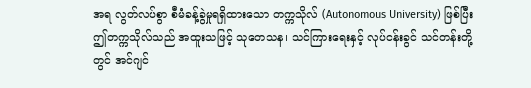အရ လွတ်လပ်စွာ စီမံခန့်ခွဲမှုရရှိထားသော တက္ကသိုလ် (Autonomous University) ဖြစ်ပြီး ဤတက္ကသိုလ်သည် အထူးသဖြင့် သုတေသန၊ သင်ကြားရေးနှင့် လုပ်ငန်းခွင် သင်တန်းတို့တွင် အင်ဂျင်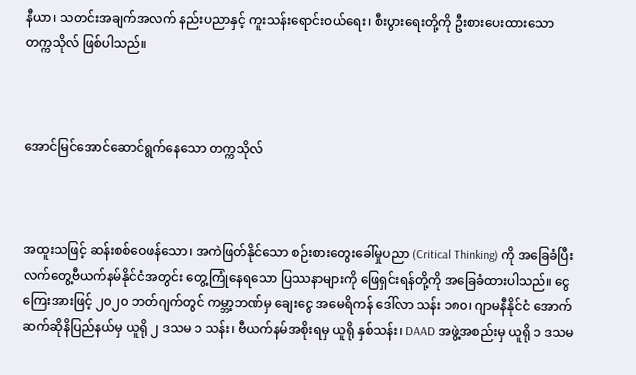နီယာ၊ သတင်းအချက်အလက် နည်းပညာနှင့် ကူးသန်းရောင်းဝယ်ရေး၊ စီးပွားရေးတို့ကို ဦးစားပေးထားသော တက္ကသိုလ် ဖြစ်ပါသည်။



အောင်မြင်အောင်ဆောင်ရွက်နေသော တက္ကသိုလ်



အထူးသဖြင့် ဆန်းစစ်ဝေဖန်သော၊ အကဲဖြတ်နိုင်သော စဉ်းစားတွေးခေါ်မှုပညာ (Critical Thinking) ကို အခြေခံပြီး လက်တွေ့ဗီယက်နမ်နိုင်ငံအတွင်း တွေ့ကြုံနေရသော ပြဿနာများကို ဖြေရှင်းရန်တို့ကို အခြေခံထားပါသည်။ ငွေကြေးအားဖြင့် ၂၀၂၀ ဘတ်ဂျက်တွင် ကမ္ဘာ့ဘဏ်မှ ချေးငွေ အမေရိကန် ဒေါ်လာ သန်း ၁၈၀၊ ဂျာမနီနိုင်ငံ အောက်ဆက်ဆိုနိပြည်နယ်မှ ယူရို ၂ ဒသမ ၁ သန်း၊ ဗီယက်နမ်အစိုးရမှ ယူရို နှစ်သန်း၊ DAAD အဖွဲ့အစည်းမှ ယူရို ၁ ဒသမ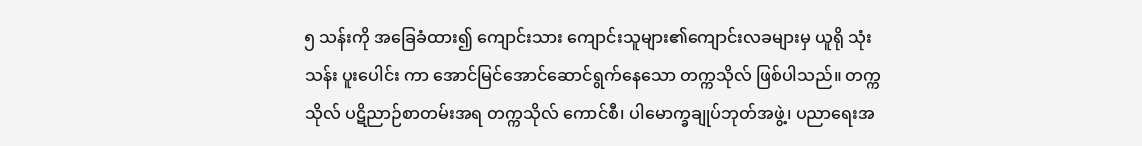၅ သန်းကို အခြေခံထား၍ ကျောင်းသား ကျောင်းသူများ၏ကျောင်းလခများမှ ယူရို သုံးသန်း ပူးပေါင်း ကာ အောင်မြင်အောင်ဆောင်ရွက်နေသော တက္ကသိုလ် ဖြစ်ပါသည်။ တက္ကသိုလ် ပဋိညာဉ်စာတမ်းအရ တက္ကသိုလ် ကောင်စီ၊ ပါမောက္ခချုပ်ဘုတ်အဖွဲ့၊ ပညာရေးအ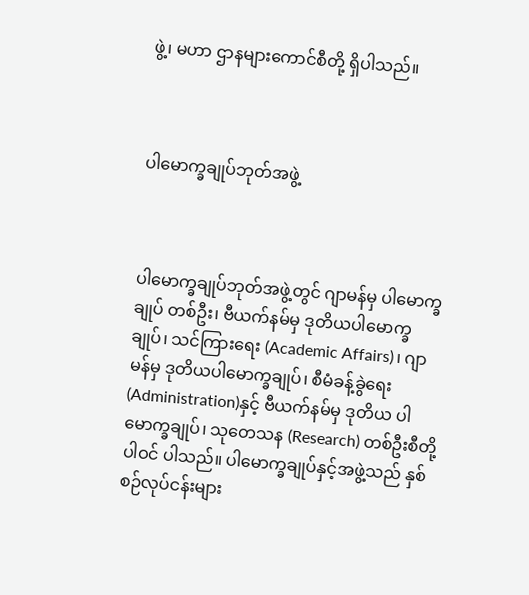ဖွဲ့၊ မဟာ ဌာနများကောင်စီတို့ ရှိပါသည်။



ပါမောက္ခချုပ်ဘုတ်အဖွဲ့



ပါမောက္ခချုပ်ဘုတ်အဖွဲ့တွင် ဂျာမန်မှ ပါမောက္ခချုပ် တစ်ဦး၊ ဗီယက်နမ်မှ ဒုတိယပါမောက္ခချုပ်၊ သင်ကြားရေး (Academic Affairs)၊ ဂျာမန်မှ ဒုတိယပါမောက္ခချုပ်၊ စီမံခန့်ခွဲရေး (Administration)နှင့် ဗီယက်နမ်မှ ဒုတိယ ပါမောက္ခချုပ်၊ သုတေသန (Research) တစ်ဦးစီတို့ ပါဝင် ပါသည်။ ပါမောက္ခချုပ်နှင့်အဖွဲ့သည် နှစ်စဉ်လုပ်ငန်းများ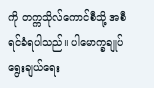ကို တက္ကသိုလ်ကောင်စီသို့ အစီရင်ခံရပါသည်။ ပါမောက္ခချုပ် ရွေးချယ်ရေး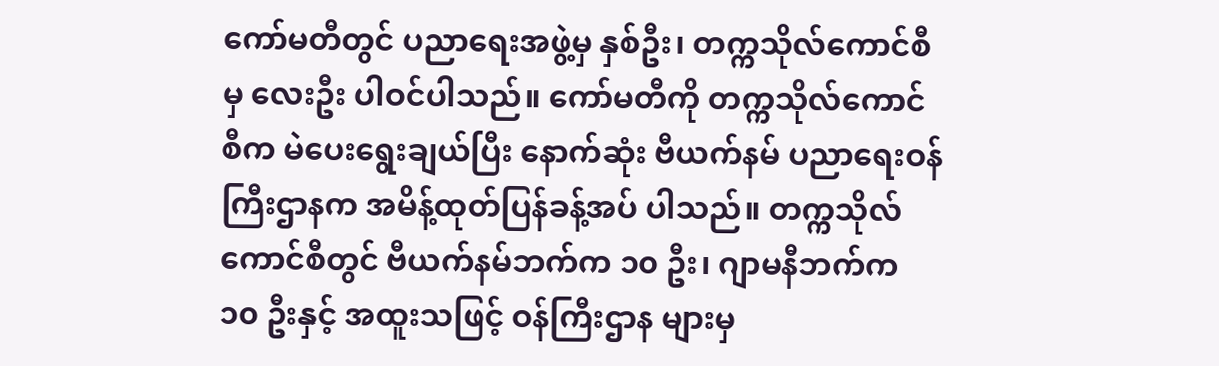ကော်မတီတွင် ပညာရေးအဖွဲ့မှ နှစ်ဦး၊ တက္ကသိုလ်ကောင်စီမှ လေးဦး ပါဝင်ပါသည်။ ကော်မတီကို တက္ကသိုလ်ကောင်စီက မဲပေးရွေးချယ်ပြီး နောက်ဆုံး ဗီယက်နမ် ပညာရေးဝန်ကြီးဌာနက အမိန့်ထုတ်ပြန်ခန့်အပ် ပါသည်။ တက္ကသိုလ်ကောင်စီတွင် ဗီယက်နမ်ဘက်က ၁၀ ဦး၊ ဂျာမနီဘက်က ၁၀ ဦးနှင့် အထူးသဖြင့် ဝန်ကြီးဌာန များမှ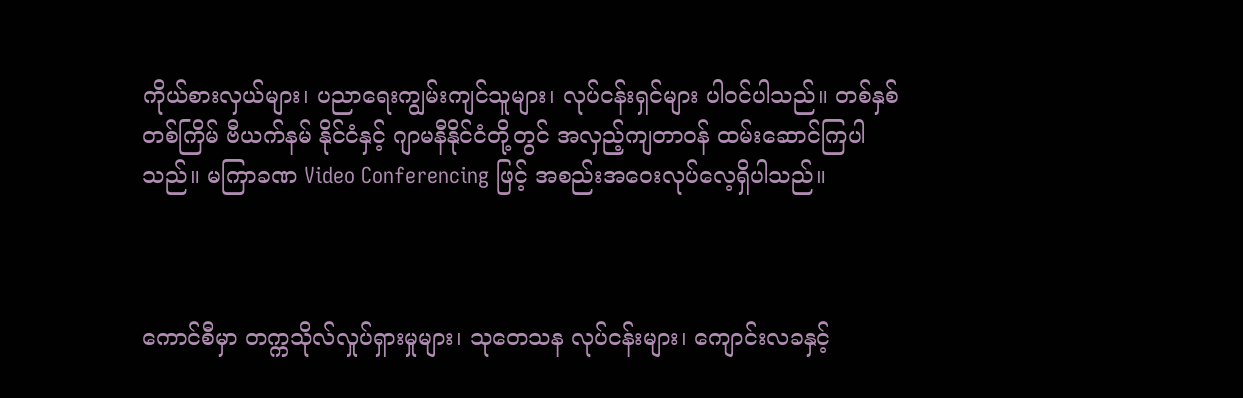ကိုယ်စားလှယ်များ၊ ပညာရေးကျွမ်းကျင်သူများ၊ လုပ်ငန်းရှင်များ ပါဝင်ပါသည်။ တစ်နှစ်တစ်ကြိမ် ဗီယက်နမ် နိုင်ငံနှင့် ဂျာမနီနိုင်ငံတို့တွင် အလှည့်ကျတာဝန် ထမ်းဆောင်ကြပါသည်။ မကြာခဏ Video Conferencing ဖြင့် အစည်းအဝေးလုပ်လေ့ရှိပါသည်။



ကောင်စီမှာ တက္ကသိုလ်လှုပ်ရှားမှုများ၊ သုတေသန လုပ်ငန်းများ၊ ကျောင်းလခနှင့်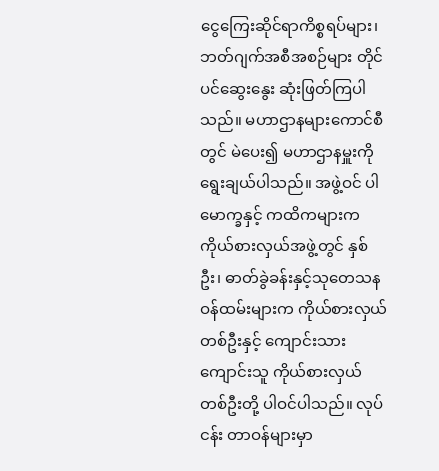ငွေကြေးဆိုင်ရာကိစ္စရပ်များ၊ ဘတ်ဂျက်အစီအစဉ်များ တိုင်ပင်ဆွေးနွေး ဆုံးဖြတ်ကြပါ သည်။ မဟာဌာနများကောင်စီတွင် မဲပေး၍ မဟာဌာနမှူးကို ရွေးချယ်ပါသည်။ အဖွဲ့ဝင် ပါမောက္ခနှင့် ကထိကများက ကိုယ်စားလှယ်အဖွဲ့တွင် နှစ်ဦး၊ ဓာတ်ခွဲခန်းနှင့်သုတေသန ဝန်ထမ်းများက ကိုယ်စားလှယ် တစ်ဦးနှင့် ကျောင်းသား ကျောင်းသူ ကိုယ်စားလှယ် တစ်ဦးတို့ ပါဝင်ပါသည်။ လုပ်ငန်း တာဝန်များမှာ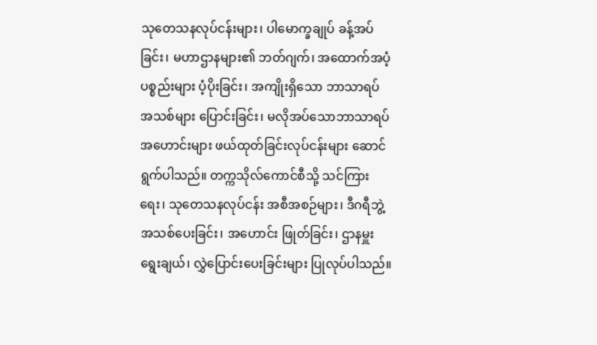သုတေသနလုပ်ငန်းများ၊ ပါမောက္ခချုပ် ခန့်အပ်ခြင်း၊ မဟာဌာနများ၏ ဘတ်ဂျက်၊ အထောက်အပံ့ ပစ္စည်းများ ပံ့ပိုးခြင်း၊ အကျိုးရှိသော ဘာသာရပ် အသစ်များ ပြောင်းခြင်း၊ မလိုအပ်သောဘာသာရပ် အဟောင်းများ ဖယ်ထုတ်ခြင်းလုပ်ငန်းများ ဆောင်ရွက်ပါသည်။ တက္ကသိုလ်ကောင်စီသို့ သင်ကြားရေး၊ သုတေသနလုပ်ငန်း အစီအစဉ်များ၊ ဒီဂရီဘွဲ့အသစ်ပေးခြင်း၊ အဟောင်း ဖြုတ်ခြင်း၊ ဌာနမှူးရွေးချယ်၊ လွှဲပြောင်းပေးခြင်းများ ပြုလုပ်ပါသည်။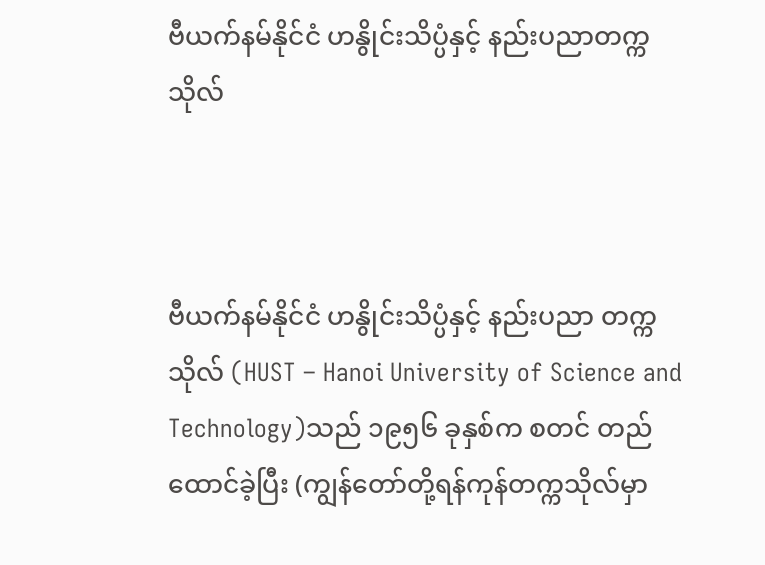ဗီယက်နမ်နိုင်ငံ ဟနွိုင်းသိပ္ပံနှင့် နည်းပညာတက္ကသိုလ်



ဗီယက်နမ်နိုင်ငံ ဟနွိုင်းသိပ္ပံနှင့် နည်းပညာ တက္ကသိုလ် (HUST – Hanoi University of Science and Technology)သည် ၁၉၅၆ ခုနှစ်က စတင် တည်ထောင်ခဲ့ပြီး (ကျွန်တော်တို့ရန်ကုန်တက္ကသိုလ်မှာ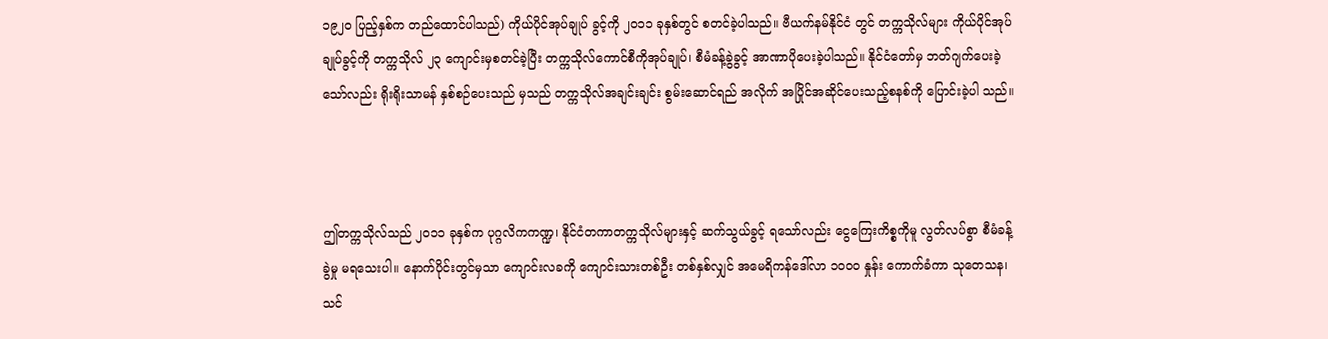၁၉၂၀ ပြည့်နှစ်က တည်ထောင်ပါသည်) ကိုယ်ပိုင်အုပ်ချုပ် ခွင့်ကို ၂၀၁၁ ခုနှစ်တွင် စတင်ခဲ့ပါသည်။ ဗီယက်နမ်နိုင်ငံ တွင် တက္ကသိုလ်များ ကိုယ်ပိုင်အုပ်ချုပ်ခွင့်ကို တက္ကသိုလ် ၂၃ ကျောင်းမှစတင်ခဲ့ပြီး တက္ကသိုလ်ကောင်စီကိုအုပ်ချုပ်၊ စီမံခန့်ခွဲခွင့် အာဏာပိုပေးခဲ့ပါသည်။ နိုင်ငံတော်မှ ဘတ်ဂျက်ပေးခဲ့သော်လည်း ရိုးရိုးသာမန် နှစ်စဉ်ပေးသည် မှသည် တက္ကသိုလ်အချင်းချင်း စွမ်းဆောင်ရည် အလိုက် အပြိုင်အဆိုင်ပေးသည့်စနစ်ကို ပြောင်းခဲ့ပါ သည်။



ဤတက္ကသိုလ်သည် ၂၀၁၁ ခုနှစ်က ပုဂ္ဂလိကကဏ္ဍ၊ နိုင်ငံတကာတက္ကသိုလ်များနှင့် ဆက်သွယ်ခွင့် ရသော်လည်း ငွေကြေးကိစ္စကိုမူ လွတ်လပ်စွာ စီမံခန့်ခွဲမှု မရသေးပါ။ နောက်ပိုင်းတွင်မှသာ ကျောင်းလခကို ကျောင်းသားတစ်ဦး တစ်နှစ်လျှင် အမေရိကန်ဒေါ်လာ ၁၀၀၀ နှုန်း ကောက်ခံကာ သုတေသန၊ သင်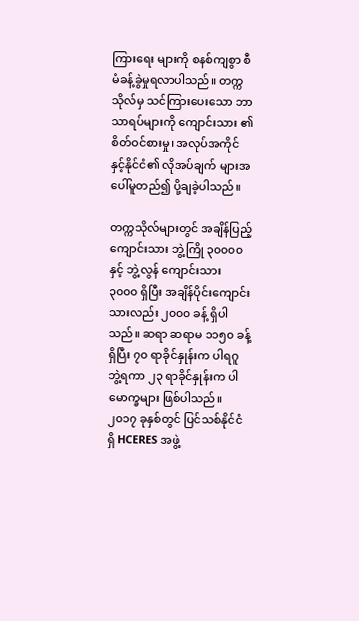ကြားရေး များကို စနစ်ကျစွာ စီမံခန့်ခွဲမှုရလာပါသည်။ တက္ကသိုလ်မှ သင်ကြားပေးသော ဘာသာရပ်များကို ကျောင်းသား ၏ စိတ်ဝင်စားမှု၊ အလုပ်အကိုင်နှင့်နိုင်ငံ၏ လိုအပ်ချက် များအပေါ်မူတည်၍ ပို့ချခဲ့ပါသည်။

တက္ကသိုလ်များတွင် အချိန်ပြည့်ကျောင်းသား ဘွဲ့ကြို ၃၀၀၀၀ နှင့် ဘွဲ့လွန် ကျောင်းသား ၃၀၀၀ ရှိပြီး အချိန်ပိုင်းကျောင်းသားလည်း ၂၀၀၀ ခန့် ရှိပါသည်။ ဆရာ ဆရာမ ၁၁၅၀ ခန့်ရှိပြီး ၇၀ ရာခိုင်နှုန်းက ပါရဂူ ဘွဲ့ရကာ ၂၃ ရာခိုင်နှုန်းက ပါမောက္ခများ ဖြစ်ပါသည်။ ၂၀၁၇ ခုနှစ်တွင် ပြင်သစ်နိုင်ငံရှိ HCERES အဖွဲ့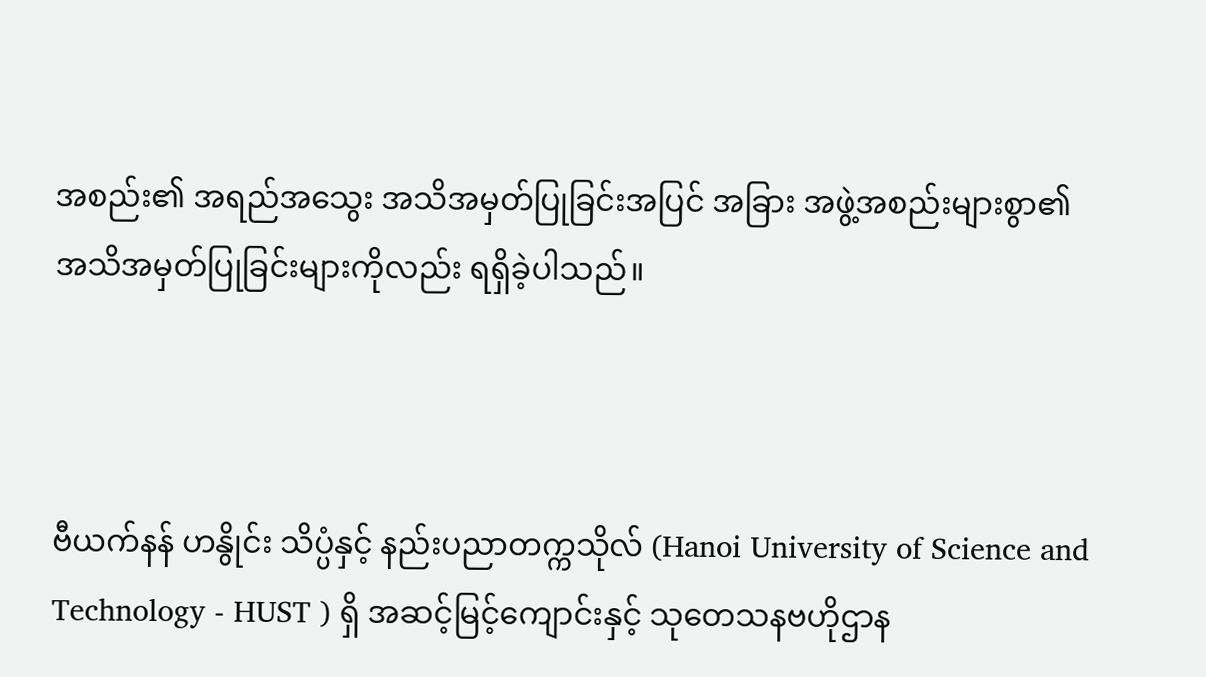အစည်း၏ အရည်အသွေး အသိအမှတ်ပြုခြင်းအပြင် အခြား အဖွဲ့အစည်းများစွာ၏ အသိအမှတ်ပြုခြင်းများကိုလည်း ရရှိခဲ့ပါသည်။



ဗီယက်နန် ဟနွိုင်း သိပ္ပံနှင့် နည်းပညာတက္ကသိုလ် (Hanoi University of Science and Technology - HUST ) ရှိ အဆင့်မြင့်ကျောင်းနှင့် သုတေသနဗဟိုဌာန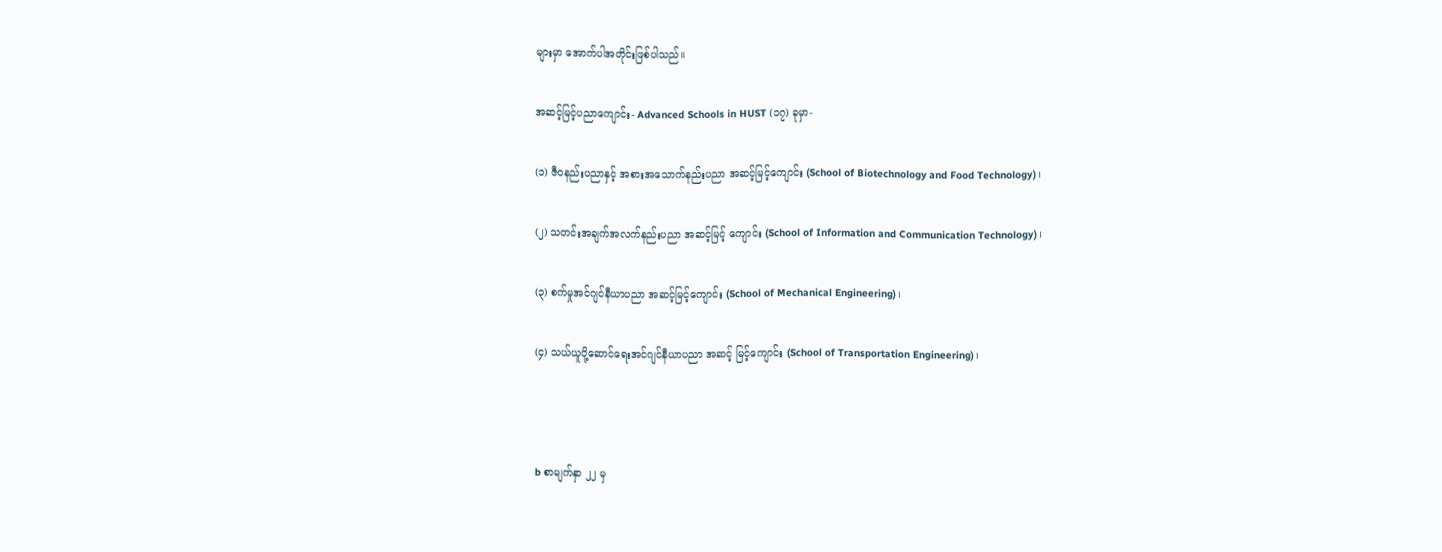များမှာ အောက်ပါအတိုင်းဖြစ်ပါသည်။

အဆင့်မြင့်ပညာကျောင်း- Advanced Schools in HUST (၁၇) ခုမှာ-

(၁) ဇီဝနည်းပညာနှင့် အစားအသောက်နည်းပညာ အဆင့်မြင့်ကျောင်း (School of Biotechnology and Food Technology)၊

(၂) သတင်းအချက်အလက်နည်းပညာ အဆင့်မြင့် ကျောင်း (School of Information and Communication Technology)၊

(၃) စက်မှုအင်ဂျင်နီယာပညာ အဆင့်မြင့်ကျောင်း (School of Mechanical Engineering)၊

(၄) သယ်ယူပို့ဆောင်ရေးအင်ဂျင်နီယာပညာ အဆင့် မြင့်ကျောင်း (School of Transportation Engineering)၊



b စာမျက်နှာ ၂၂ မှ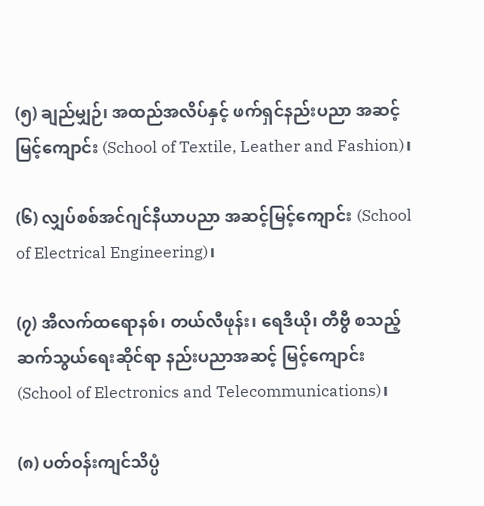(၅) ချည်မျှဉ်၊ အထည်အလိပ်နှင့် ဖက်ရှင်နည်းပညာ အဆင့်မြင့်ကျောင်း (School of Textile, Leather and Fashion)၊

(၆) လျှပ်စစ်အင်ဂျင်နီယာပညာ အဆင့်မြင့်ကျောင်း (School of Electrical Engineering)၊

(၇) အီလက်ထရောနစ်၊ တယ်လီဖုန်း၊ ရေဒီယို၊ တီဗွီ စသည့် ဆက်သွယ်ရေးဆိုင်ရာ နည်းပညာအဆင့် မြင့်ကျောင်း (School of Electronics and Telecommunications)၊

(၈) ပတ်ဝန်းကျင်သိပ္ပံ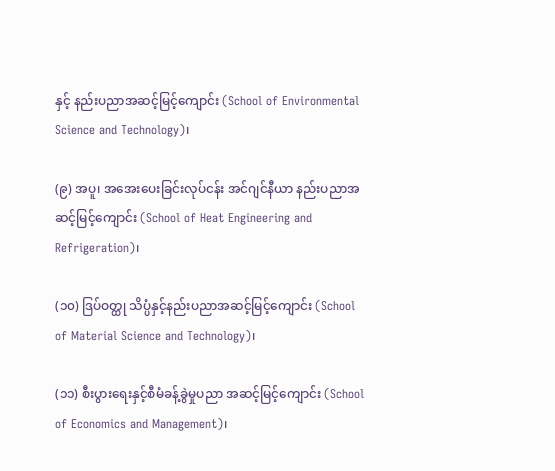နှင့် နည်းပညာအဆင့်မြင့်ကျောင်း (School of Environmental Science and Technology)၊

(၉) အပူ၊ အအေးပေးခြင်းလုပ်ငန်း အင်ဂျင်နီယာ နည်းပညာအဆင့်မြင့်ကျောင်း (School of Heat Engineering and Refrigeration)၊

(၁၀) ဒြပ်ဝတ္ထု သိပ္ပံနှင့်နည်းပညာအဆင့်မြင့်ကျောင်း (School of Material Science and Technology)၊

(၁၁) စီးပွားရေးနှင့်စီမံခန့်ခွဲမှုပညာ အဆင့်မြင့်ကျောင်း (School of Economics and Management)၊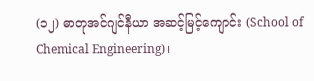(၁၂) ဓာတုအင်ဂျင်နီယာ အဆင့်မြင့်ကျောင်း (School of Chemical Engineering)၊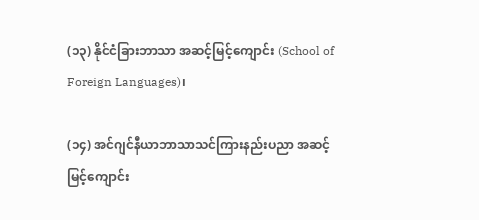(၁၃) နိုင်ငံခြားဘာသာ အဆင့်မြင့်ကျောင်း (School of Foreign Languages)၊

(၁၄) အင်ဂျင်နီယာဘာသာသင်ကြားနည်းပညာ အဆင့် မြင့်ကျောင်း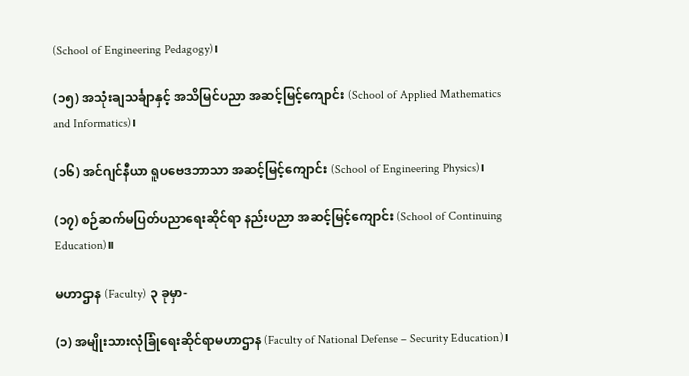(School of Engineering Pedagogy)၊

(၁၅) အသုံးချသင်္ချာနှင့် အသိမြင်ပညာ အဆင့်မြင့်ကျောင်း (School of Applied Mathematics and Informatics)၊

(၁၆) အင်ဂျင်နီယာ ရူပဗေဒဘာသာ အဆင့်မြင့်ကျောင်း (School of Engineering Physics)၊

(၁၇) စဉ်ဆက်မပြတ်ပညာရေးဆိုင်ရာ နည်းပညာ အဆင့်မြင့်ကျောင်း (School of Continuing Education)။

မဟာဌာန (Faculty) ၃ ခုမှာ-

(၁) အမျိုးသားလုံခြုံရေးဆိုင်ရာမဟာဌာန (Faculty of National Defense – Security Education)၊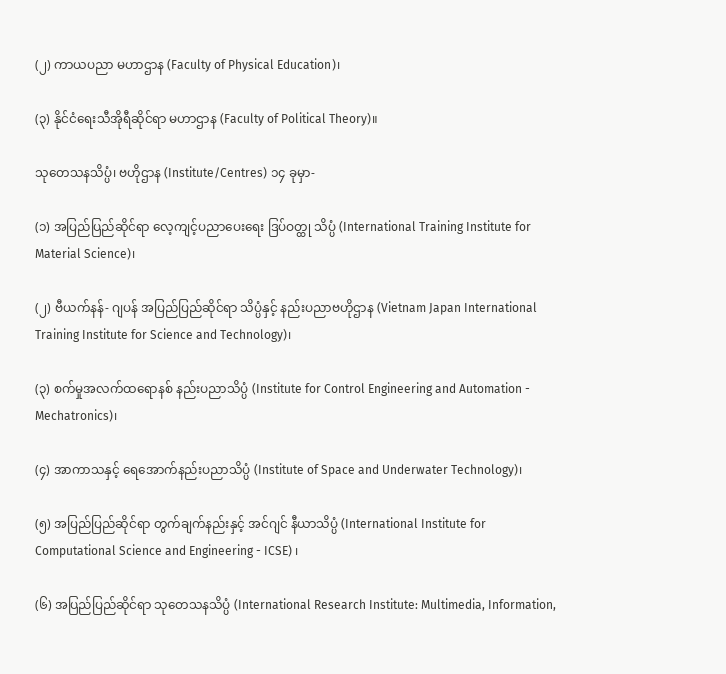(၂) ကာယပညာ မဟာဌာန (Faculty of Physical Education)၊

(၃) နိုင်ငံရေးသီအိုရီဆိုင်ရာ မဟာဌာန (Faculty of Political Theory)။

သုတေသနသိပ္ပံ၊ ဗဟိုဌာန (Institute/Centres) ၁၄ ခုမှာ-

(၁) အပြည်ပြည်ဆိုင်ရာ လေ့ကျင့်ပညာပေးရေး ဒြပ်ဝတ္ထု သိပ္ပံ (International Training Institute for Material Science)၊

(၂) ဗီယက်နန်- ဂျပန် အပြည်ပြည်ဆိုင်ရာ သိပ္ပံနှင့် နည်းပညာဗဟိုဌာန (Vietnam Japan International Training Institute for Science and Technology)၊

(၃) စက်မှုအလက်ထရောနစ် နည်းပညာသိပ္ပံ (Institute for Control Engineering and Automation - Mechatronics)၊

(၄) အာကာသနှင့် ရေအောက်နည်းပညာသိပ္ပံ (Institute of Space and Underwater Technology)၊

(၅) အပြည်ပြည်ဆိုင်ရာ တွက်ချက်နည်းနှင့် အင်ဂျင် နီယာသိပ္ပံ (International Institute for Computational Science and Engineering - ICSE) ၊

(၆) အပြည်ပြည်ဆိုင်ရာ သုတေသနသိပ္ပံ (International Research Institute: Multimedia, Information,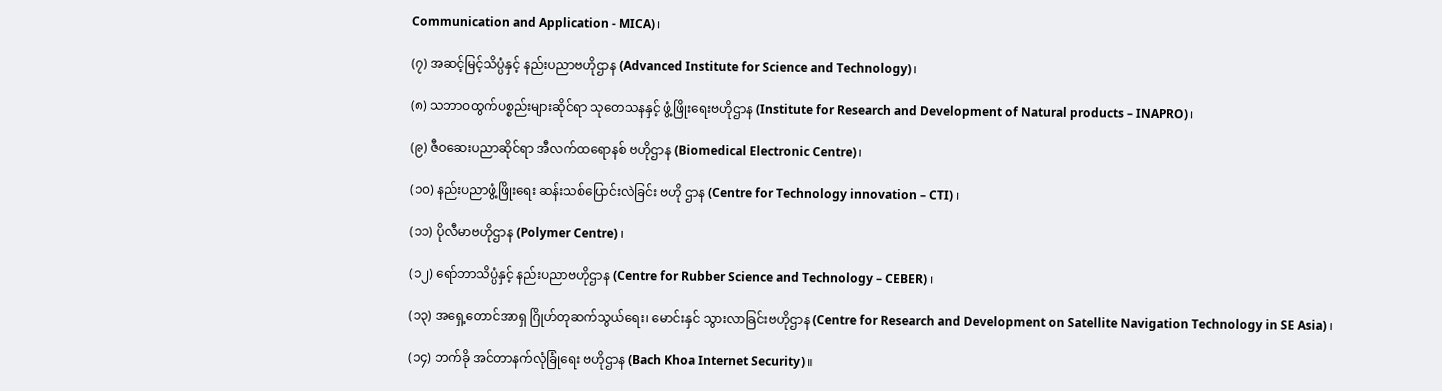Communication and Application - MICA)၊

(၇) အဆင့်မြင့်သိပ္ပံနှင့် နည်းပညာဗဟိုဌာန (Advanced Institute for Science and Technology)၊

(၈) သဘာဝထွက်ပစ္စည်းများဆိုင်ရာ သုတေသနနှင့် ဖွံ့ဖြိုးရေးဗဟိုဌာန (Institute for Research and Development of Natural products – INAPRO)၊

(၉) ဇီဝဆေးပညာဆိုင်ရာ အီလက်ထရောနစ် ဗဟိုဌာန (Biomedical Electronic Centre)၊

(၁၀) နည်းပညာဖွံ့ဖြိုးရေး ဆန်းသစ်ပြောင်းလဲခြင်း ဗဟို ဌာန (Centre for Technology innovation – CTI) ၊

(၁၁) ပိုလီမာဗဟိုဌာန (Polymer Centre) ၊

(၁၂) ရော်ဘာသိပ္ပံနှင့် နည်းပညာဗဟိုဌာန (Centre for Rubber Science and Technology – CEBER) ၊

(၁၃) အရှေ့တောင်အာရှ ဂြိုဟ်တုဆက်သွယ်ရေး၊ မောင်းနှင် သွားလာခြင်းဗဟိုဌာန (Centre for Research and Development on Satellite Navigation Technology in SE Asia) ၊

(၁၄) ဘက်ခို အင်တာနက်လုံခြုံရေး ဗဟိုဌာန (Bach Khoa Internet Security)။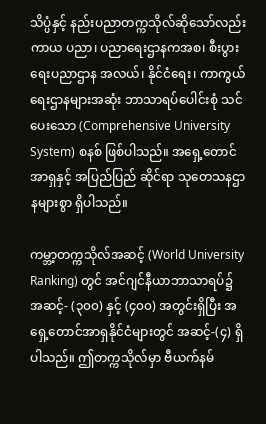သိပ္ပံနှင့် နည်းပညာတက္ကသိုလ်ဆိုသော်လည်း ကာယ ပညာ၊ ပညာရေးဌာနကအစ၊ စီးပွားရေးပညာဌာန အလယ်၊ နိုင်ငံရေး၊ ကာကွယ်ရေးဌာနများအဆုံး ဘာသာရပ်ပေါင်းစုံ သင်ပေးသော (Comprehensive University System) စနစ် ဖြစ်ပါသည်။ အရှေ့တောင်အာရှနှင့် အပြည်ပြည် ဆိုင်ရာ သုတေသနဌာနများစွာ ရှိပါသည်။

ကမ္ဘာ့တက္ကသိုလ်အဆင့် (World University Ranking) တွင် အင်ဂျင်နီယာဘာသာရပ်၌ အဆင့်- (၃၀၀) နှင့် (၄၀၀) အတွင်းရှိပြီး အရှေ့တောင်အာရှနိုင်ငံများတွင် အဆင့်-(၄) ရှိပါသည်။ ဤတက္ကသိုလ်မှာ ဗီယက်နမ်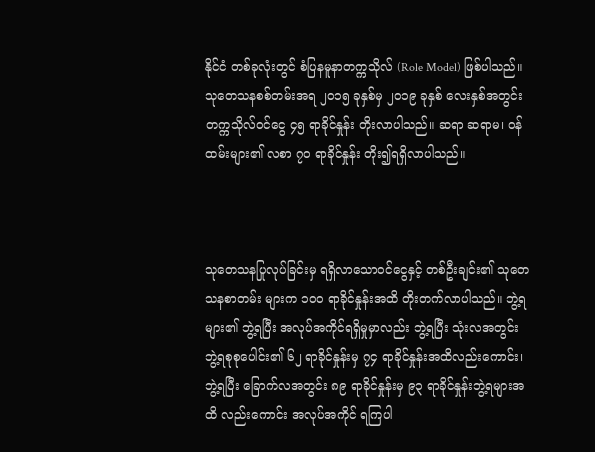နိုင်ငံ တစ်ခုလုံးတွင် စံပြနမူနာတက္ကသိုလ် (Role Model) ဖြစ်ပါသည်။ သုတေသနစစ်တမ်းအရ ၂၀၁၅ ခုနှစ်မှ ၂၀၁၉ ခုနှစ် လေးနှစ်အတွင်း တက္ကသိုလ်ဝင်ငွေ ၄၅ ရာခိုင်နှုန်း တိုးလာပါသည်။ ဆရာ ဆရာမ၊ ဝန်ထမ်းများ၏ လစာ ၇၀ ရာခိုင်နှုန်း တိုး၍ရရှိလာပါသည်။



သုတေသနပြုလုပ်ခြင်းမှ ရရှိလာသောဝင်ငွေနှင့် တစ်ဦးချင်း၏ သုတေသနစာတမ်း များက ၁၀၀ ရာခိုင်နှုန်းအထိ တိုးတက်လာပါသည်။ ဘွဲ့ရများ၏ ဘွဲ့ရပြီး အလုပ်အကိုင်ရရှိမှုမှာလည်း ဘွဲ့ရပြီး သုံးလအတွင်း ဘွဲ့ရစုစုပေါင်း၏ ၆၂ ရာခိုင်နှုန်းမှ ၇၄ ရာခိုင်နှုန်းအထိလည်းကောင်း၊ ဘွဲ့ရပြီး ခြောက်လအတွင်း ၈၉ ရာခိုင်နှုန်းမှ ၉၃ ရာခိုင်နှုန်းဘွဲ့ရများအထိ လည်းကောင်း အလုပ်အကိုင် ရကြပါ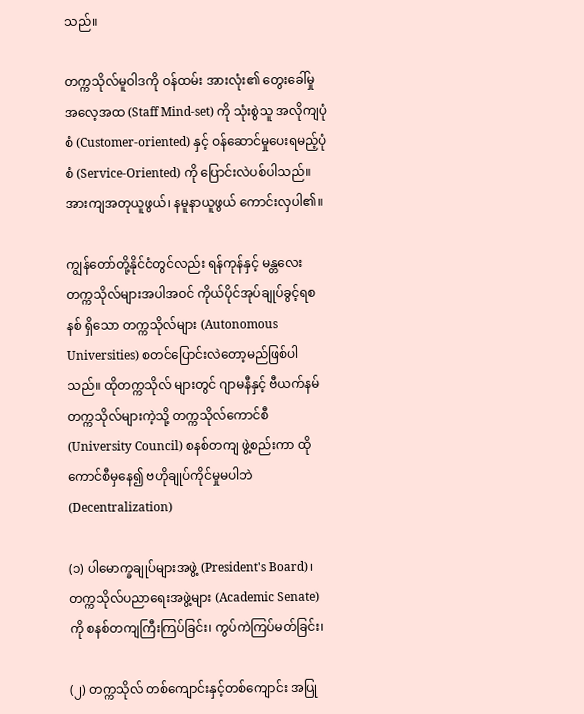သည်။

တက္ကသိုလ်မူဝါဒကို ဝန်ထမ်း အားလုံး၏ တွေးခေါ်မှုအလေ့အထ (Staff Mind-set) ကို သုံးစွဲသူ အလိုကျပုံစံ (Customer-oriented) နှင့် ဝန်ဆောင်မှုပေးရမည့်ပုံစံ (Service-Oriented) ကို ပြောင်းလဲပစ်ပါသည်။ အားကျအတုယူဖွယ်၊ နမူနာယူဖွယ် ကောင်းလှပါ၏။

ကျွန်တော်တို့နိုင်ငံတွင်လည်း ရန်ကုန်နှင့် မန္တလေး တက္ကသိုလ်များအပါအဝင် ကိုယ်ပိုင်အုပ်ချုပ်ခွင့်ရစနစ် ရှိသော တက္ကသိုလ်များ (Autonomous Universities) စတင်ပြောင်းလဲတော့မည်ဖြစ်ပါသည်။ ထိုတက္ကသိုလ် များတွင် ဂျာမနီနှင့် ဗီယက်နမ်တက္ကသိုလ်များကဲ့သို့ တက္ကသိုလ်ကောင်စီ (University Council) စနစ်တကျ ဖွဲ့စည်းကာ ထိုကောင်စီမှနေ၍ ဗဟိုချုပ်ကိုင်မှုမပါဘဲ (Decentralization)

(၁) ပါမောက္ခချုပ်များအဖွဲ့ (President's Board)၊ တက္ကသိုလ်ပညာရေးအဖွဲ့များ (Academic Senate) ကို စနစ်တကျကြီးကြပ်ခြင်း၊ ကွပ်ကဲကြပ်မတ်ခြင်း၊

(၂) တက္ကသိုလ် တစ်ကျောင်းနှင့်တစ်ကျောင်း အပြု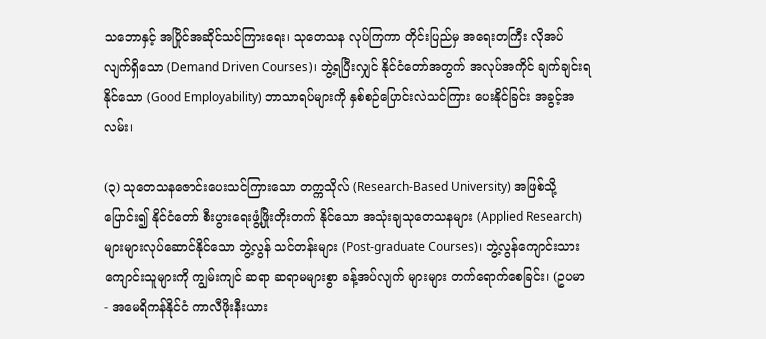သဘောနှင့် အပြိုင်အဆိုင်သင်ကြားရေး၊ သုတေသန လုပ်ကြကာ တိုင်းပြည်မှ အရေးတကြီး လိုအပ် လျက်ရှိသော (Demand Driven Courses)၊ ဘွဲ့ရပြီးလျှင် နိုင်ငံတော်အတွက် အလုပ်အကိုင် ချက်ချင်းရနိုင်သော (Good Employability) ဘာသာရပ်များကို နှစ်စဉ်ပြောင်းလဲသင်ကြား ပေးနိုင်ခြင်း အခွင့်အလမ်း၊

(၃) သုတေသနဇောင်းပေးသင်ကြားသော တက္ကသိုလ် (Research-Based University) အဖြစ်သို့ ပြောင်း၍ နိုင်ငံတော် စီးပွားရေးဖွံ့ဖြိုးတိုးတက် နိုင်သော အသုံးချသုတေသနများ (Applied Research) များများလုပ်ဆောင်နိုင်သော ဘွဲ့လွန် သင်တန်းများ (Post-graduate Courses)၊ ဘွဲ့လွန်ကျောင်းသား ကျောင်းသူများကို ကျွမ်းကျင် ဆရာ ဆရာမများစွာ ခန့်အပ်လျက် များများ တက်ရောက်စေခြင်း၊ (ဥပမာ - အမေရိကန်နိုင်ငံ ကာလီဖိုးနီးယား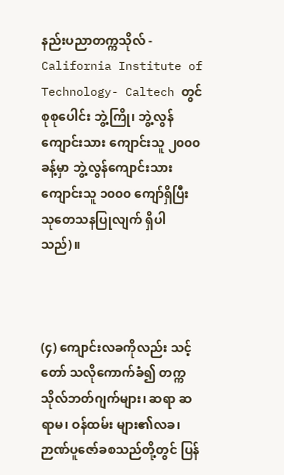နည်းပညာတက္ကသိုလ် - California Institute of Technology- Caltech တွင် စုစုပေါင်း ဘွဲ့ကြို၊ ဘွဲ့လွန်ကျောင်းသား ကျောင်းသူ ၂၀၀၀ ခန့်မှာ ဘွဲ့လွန်ကျောင်းသား ကျောင်းသူ ၁၀၀၀ ကျော်ရှိပြီး သုတေသနပြုလျက် ရှိပါသည်)။



(၄) ကျောင်းလခကိုလည်း သင့်တော် သလိုကောက်ခံ၍ တက္ကသိုလ်ဘတ်ဂျက်များ၊ ဆရာ ဆရာမ၊ ဝန်ထမ်း များ၏လခ၊ ဉာဏ်ပူဇော်ခစသည်တို့တွင် ပြန်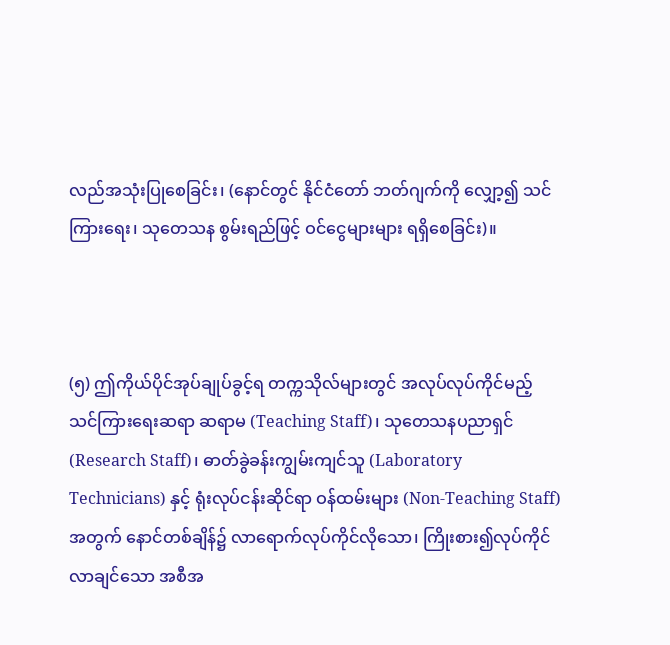လည်အသုံးပြုစေခြင်း၊ (နောင်တွင် နိုင်ငံတော် ဘတ်ဂျက်ကို လျှော့၍ သင်ကြားရေး၊ သုတေသန စွမ်းရည်ဖြင့် ဝင်ငွေများများ ရရှိစေခြင်း)။



(၅) ဤကိုယ်ပိုင်အုပ်ချုပ်ခွင့်ရ တက္ကသိုလ်များတွင် အလုပ်လုပ်ကိုင်မည့် သင်ကြားရေးဆရာ ဆရာမ (Teaching Staff)၊ သုတေသနပညာရှင် (Research Staff)၊ ဓာတ်ခွဲခန်းကျွမ်းကျင်သူ (Laboratory Technicians) နှင့် ရုံးလုပ်ငန်းဆိုင်ရာ ဝန်ထမ်းများ (Non-Teaching Staff) အတွက် နောင်တစ်ချိန်၌ လာရောက်လုပ်ကိုင်လိုသော၊ ကြိုးစား၍လုပ်ကိုင် လာချင်သော အစီအ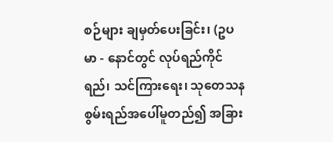စဉ်များ ချမှတ်ပေးခြင်း၊ (ဥပမာ - နောင်တွင် လုပ်ရည်ကိုင်ရည်၊ သင်ကြားရေး၊ သုတေသန စွမ်းရည်အပေါ်မူတည်၍ အခြား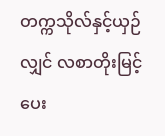တက္ကသိုလ်နှင့်ယှဉ်လျှင် လစာတိုးမြင့်ပေး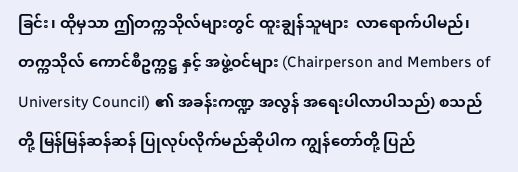ခြင်း၊ ထိုမှသာ ဤတက္ကသိုလ်များတွင် ထူးချွန်သူများ  လာရောက်ပါမည်၊ တက္ကသိုလ် ကောင်စီဥက္ကဋ္ဌ နှင့် အဖွဲ့ဝင်များ (Chairperson and Members of University Council) ၏ အခန်းကဏ္ဍ အလွန် အရေးပါလာပါသည်) စသည်တို့ မြန်မြန်ဆန်ဆန် ပြုလုပ်လိုက်မည်ဆိုပါက ကျွန်တော်တို့ ပြည်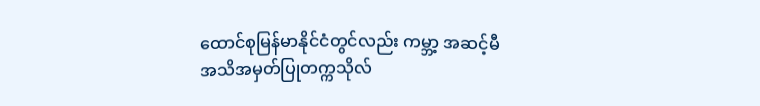ထောင်စုမြန်မာနိုင်ငံတွင်လည်း ကမ္ဘာ့ အဆင့်မီ အသိအမှတ်ပြုတက္ကသိုလ်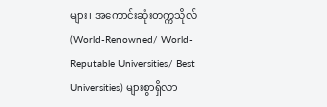များ၊ အကောင်းဆုံးတက္ကသိုလ် (World-Renowned/ World-Reputable Universities/ Best Universities) များစွာရှိလာ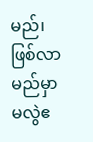မည်၊ ဖြစ်လာမည်မှာ မလွဲဧ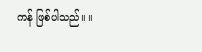ကန် ဖြစ်ပါသည်။ ။